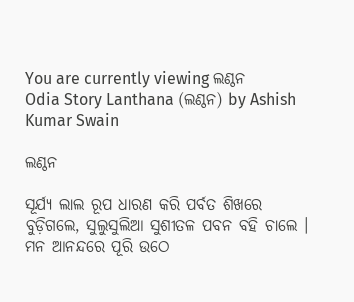You are currently viewing ଲଣ୍ଠନ
Odia Story Lanthana (ଲଣ୍ଠନ) by Ashish Kumar Swain

ଲଣ୍ଠନ

ସୂର୍ଯ୍ୟ ଲାଲ ରୂପ ଧାରଣ କରି ପର୍ବତ ଶିଖରେ ବୁଡ଼ିଗଲେ, ସୁଲୁସୁଲିଆ ସୁଶୀତଳ ପବନ ବହି ଚାଲେ । ମନ ଆନନ୍ଦରେ ପୂରି ଉଠେ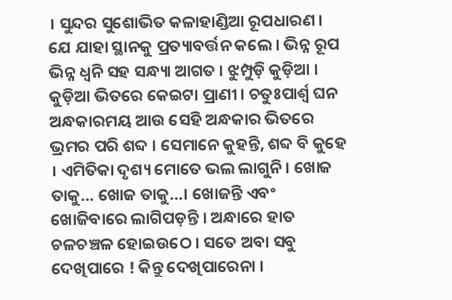। ସୁନ୍ଦର ସୁଶୋଭିତ କଳାହାଣ୍ଡିଆ ରୂପଧାରଣ । ଯେ ଯାହା ସ୍ଥାନକୁ ପ୍ରତ୍ୟାବର୍ତ୍ତନ କଲେ । ଭିନ୍ନ ରୂପ ଭିନ୍ନ ଧ୍ଵନି ସହ ସନ୍ଧ୍ୟା ଆଗତ । ଝୁମ୍ପୁଡ଼ି କୁଡ଼ିଆ । କୁଡ଼ିଆ ଭିତରେ କେଇଟା ପ୍ରାଣୀ । ଚତୁଃପାର୍ଶ୍ଵ ଘନ ଅନ୍ଧକାରମୟ ଆଉ ସେହି ଅନ୍ଧକାର ଭିତରେ ଭ୍ରମର ପରି ଶବ୍ଦ । ସେମାନେ କୁହନ୍ତି, ଶବ୍ଦ ବି କୁହେ । ଏମିତିକା ଦୃଶ୍ୟ ମୋତେ ଭଲ ଲାଗୁନି । ଖୋଜ ତାକୁ… ଖୋଜ ତାକୁ…। ଖୋଜନ୍ତି ଏବଂ ଖୋଜିବାରେ ଲାଗିପଡ଼ନ୍ତି । ଅନ୍ଧାରେ ହାତ ଚଳଚଞ୍ଚଳ ହୋଇଉଠେ । ସତେ ଅବା ସବୁ ଦେଖିପାରେ ! କିନ୍ତୁ ଦେଖିପାରେନା ।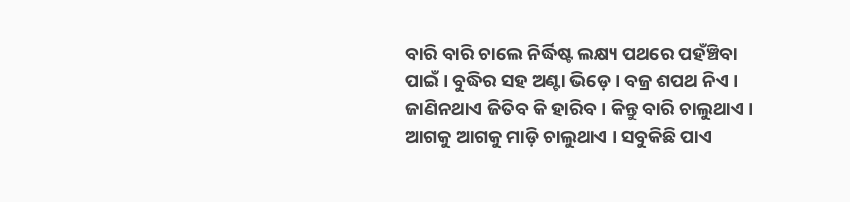ବାରି ବାରି ଚାଲେ ନିର୍ଦ୍ଧିଷ୍ଟ ଲକ୍ଷ୍ୟ ପଥରେ ପହଁଞ୍ଚିବା ପାଇଁ । ବୁଦ୍ଧିର ସହ ଅଣ୍ଟା ଭିଡ଼େ । ବଜ୍ର ଶପଥ ନିଏ । ଜାଣିନଥାଏ ଜିତିବ କି ହାରିବ । କିନ୍ତୁ ବାରି ଚାଲୁଥାଏ । ଆଗକୁ ଆଗକୁ ମାଡ଼ି ଚାଲୁଥାଏ । ସବୁକିଛି ପାଏ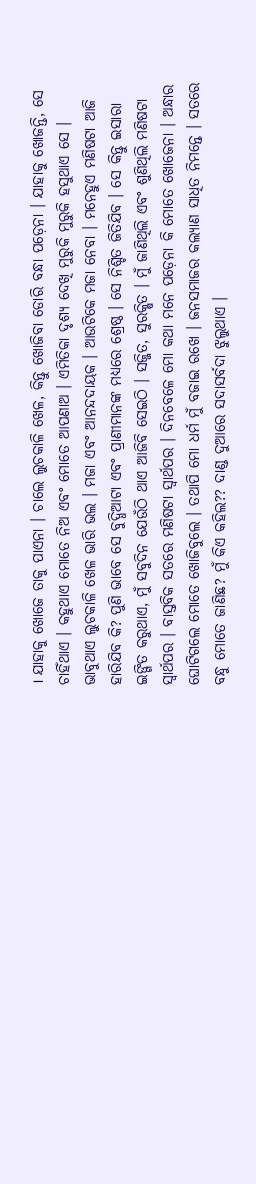। ଯାହାକୁ ଖୋଜେ ତାକୁ ପାଏନା । ଚାଲେ ଲୁଚକାଳି ଖେଳ, କିନ୍ତୁ ଖୋଜିବା ଡୋରି ବନ୍ଧା ପଡ଼େନା । ଯାହାକୁ ଖୋଜନ୍ତି, ସେ ଚାହିଁଥାଏ । କହୁଥାଏ ମୋତେ ନିଅ ଏବଂ ମୋତେ ଆପଣାଅ । ଏମିତିକା ଦୃଶ୍ୟ ଦେଖି ମୁରୁକି ମୁରୁକି ହସୁଥାଏ ସେ । ଭାବୁଥାଏ ଲୁଚକାଳି ଖେଳ ଭାରି ଭଲ । ମଜା ଏବଂ ଆନନ୍ଦଦାୟକ । ଆଉଟିକେ ମଜା ନେବା । ମନେହୁଏ ମଣିଷଟା ଆଜି ହାରିଯିବ କି? ପୁଣି ଭାବେ ସେ ବୁଦ୍ଧିଆଟା ଏବଂ ପ୍ରାଣୀମାନଙ୍କ ମଧ୍ୟରେ ଶ୍ରେଷ୍ଠ । ସେ ନିଶ୍ଚିତ ଜିତିଯିବ । ସେ କିନ୍ତୁ ଇସାରା ଇଙ୍ଗିତ କରୁଥାଏ, ମୁଁ ସବୁଦିନ ଯେଉଁଠି ଥାଏ ଆଜିବି ସେଇଠି । ସଜ୍ଜିତ, ସୁରକ୍ଷିତ । ମୁଁ ଜାଣିଥିଲି ଏବଂ ଶୁଣିଥିଲି ମଣିଷଟା ସ୍ୱାର୍ଥପର । ବାସ୍ତବିକ ସତରେ ମଣିଷଟା ସ୍ୱାର୍ଥପର । ଦିନବେଳେ ମୋ କଥା ମନେ ପଡ଼େନା କି ମୋତେ ଖୋଜେନା । ଅନ୍ଧାର ଘୋଟିଗଲେ ମୋତେ ଖୋଜିବୁଲେ । ତଥାପି ମୋ ଧର୍ମ ମୁଁ ବଜାଇ ରଖେ । ଜନସମାଜର କଲ୍ୟାଣ ସାଧିତ ନିମନ୍ତେ । ସତରେ ବନ୍ଧୁ ମୋତେ ଜାଣିଛ? ମୁଁ କିଏ କହିଲ?? ଦାଣ୍ଡ ଦୁଆରେ ସଦାସର୍ବଦା ଝୁଲୁଥାଏ ।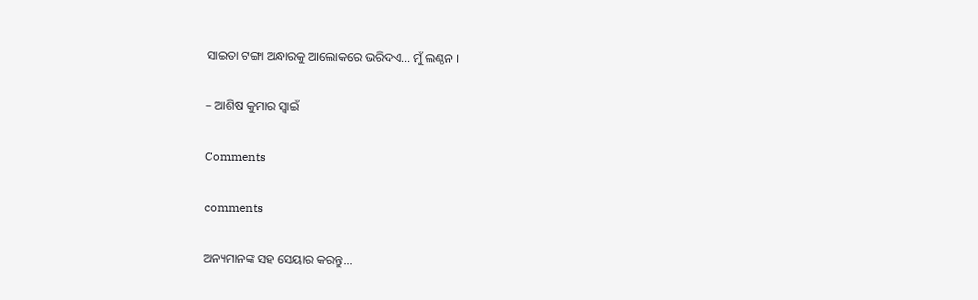ସାଇତା ଟଙ୍ଗା ଅନ୍ଧାରକୁ ଆଲୋକରେ ଭରିଦଏ… ମୁଁ ଲଣ୍ଠନ ।

– ଆଶିଷ କୁମାର ସ୍ୱାଇଁ

Comments

comments

ଅନ୍ୟମାନଙ୍କ ସହ ସେୟାର କରନ୍ତୁ...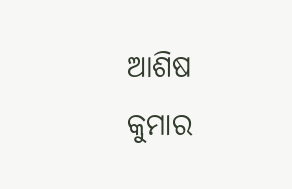ଆଶିଷ କୁମାର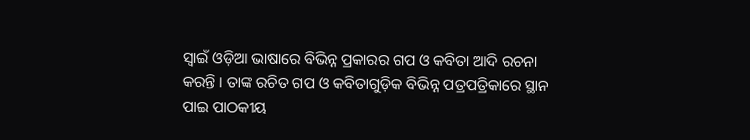ସ୍ୱାଇଁ ଓଡ଼ିଆ ଭାଷାରେ ବିଭିନ୍ନ ପ୍ରକାରର ଗପ ଓ କବିତା ଆଦି ରଚନା କରନ୍ତି । ତାଙ୍କ ରଚିତ ଗପ ଓ କବିତାଗୁଡ଼ିକ ବିଭିନ୍ନ ପତ୍ରପତ୍ରିକାରେ ସ୍ଥାନ ପାଇ ପାଠକୀୟ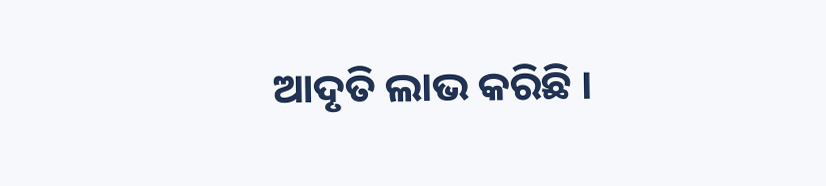ଆଦୃତି ଲାଭ କରିଛି ।